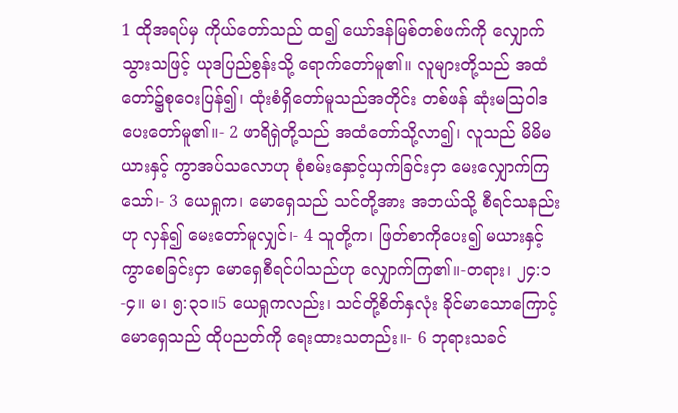1 ထိုအရပ်မှ ကိုယ်တော်သည် ထ၍ ယော်ဒန်မြစ်တစ်ဖက်ကို လျှောက်သွားသဖြင့် ယုဒပြည်စွန်းသို့ ရောက်တော်မူ၏။ လူများတို့သည် အထံတော်၌စုဝေးပြန်၍၊ ထုံးစံရှိတော်မူသည်အတိုင်း တစ်ဖန် ဆုံးမဩဝါဒပေးတော်မူ၏။- 2 ဖာရိရှဲတို့သည် အထံတော်သို့လာ၍၊ လူသည် မိမိမယားနှင့် ကွာအပ်သလောဟု စုံစမ်းနှောင့်ယှက်ခြင်းငှာ မေးလျှောက်ကြသော်၊- 3 ယေရှုက၊ မောရှေသည် သင်တို့အား အဘယ်သို့ စီရင်သနည်းဟု လှန်၍ မေးတော်မူလျှင်၊- 4 သူတို့က၊ ဖြတ်စာကိုပေး၍ မယားနှင့် ကွာစေခြင်းငှာ မောရှေစီရင်ပါသည်ဟု လျှောက်ကြ၏။-တရား၊ ၂၄:၁-၄။ မ၊ ၅:၃၁။5 ယေရှုကလည်း၊ သင်တို့စိတ်နှလုံး ခိုင်မာသောကြောင့် မောရှေသည် ထိုပညတ်ကို ရေးထားသတည်း။- 6 ဘုရားသခင်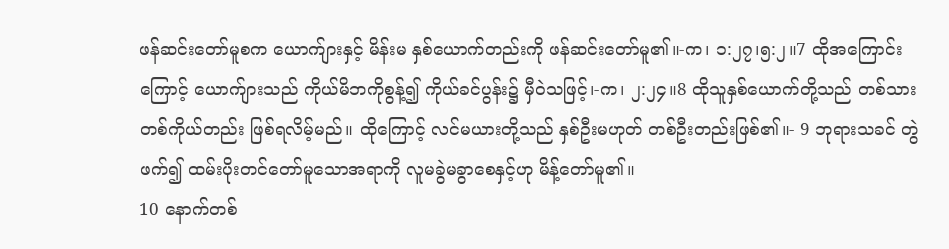ဖန်ဆင်းတော်မူစက ယောက်ျားနှင့် မိန်းမ နှစ်ယောက်တည်းကို ဖန်ဆင်းတော်မူ၏။-က၊ ၁:၂၇၊၅:၂။7 ထိုအကြောင်းကြောင့် ယောက်ျားသည် ကိုယ်မိဘကိုစွန့်၍ ကိုယ်ခင်ပွန်း၌ မှီဝဲသဖြင့်၊-က၊ ၂:၂၄။8 ထိုသူနှစ်ယောက်တို့သည် တစ်သားတစ်ကိုယ်တည်း ဖြစ်ရလိမ့်မည်။ ထိုကြောင့် လင်မယားတို့သည် နှစ်ဦးမဟုတ် တစ်ဦးတည်းဖြစ်၏။- 9 ဘုရားသခင် တွဲဖက်၍ ထမ်းပိုးတင်တော်မူသောအရာကို လူမခွဲမခွာစေနှင့်ဟု မိန့်တော်မူ၏။
10 နောက်တစ်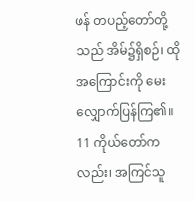ဖန် တပည့်တော်တို့သည် အိမ်၌ရှိစဉ်၊ ထိုအကြောင်းကို မေးလျှောက်ပြန်ကြ၏။ 11 ကိုယ်တော်ကလည်း၊ အကြင်သူ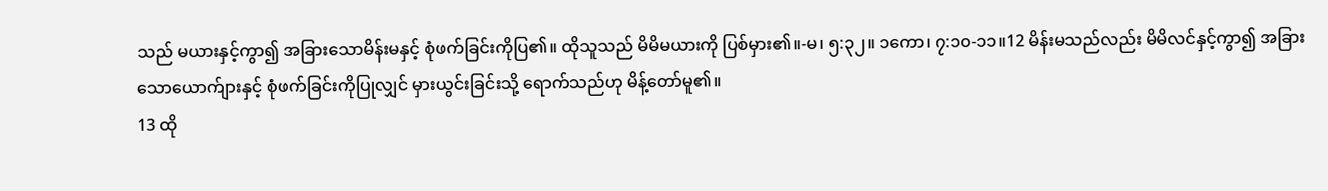သည် မယားနှင့်ကွာ၍ အခြားသောမိန်းမနှင့် စုံဖက်ခြင်းကိုပြ၏။ ထိုသူသည် မိမိမယားကို ပြစ်မှား၏။-မ၊ ၅:၃၂။ ၁ကော၊ ၇:၁၀-၁၁။12 မိန်းမသည်လည်း မိမိလင်နှင့်ကွာ၍ အခြားသောယောက်ျားနှင့် စုံဖက်ခြင်းကိုပြုလျှင် မှားယွင်းခြင်းသို့ ရောက်သည်ဟု မိန့်တော်မူ၏။
13 ထို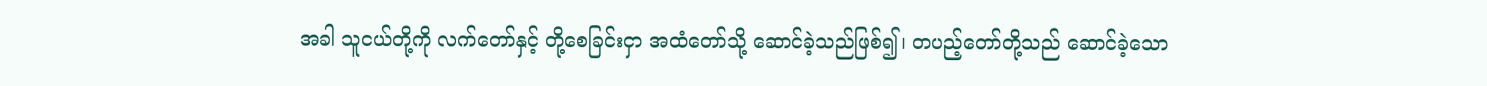အခါ သူငယ်တို့ကို လက်တော်နှင့် တို့စေခြင်းငှာ အထံတော်သို့ ဆောင်ခဲ့သည်ဖြစ်၍၊ တပည့်တော်တို့သည် ဆောင်ခဲ့သော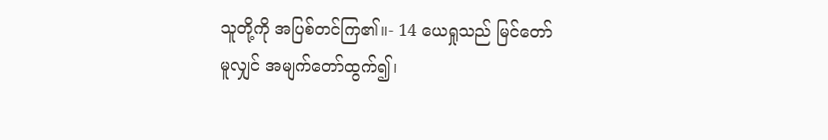သူတို့ကို အပြစ်တင်ကြ၏။- 14 ယေရှုသည် မြင်တော်မူလျှင် အမျက်တော်ထွက်၍၊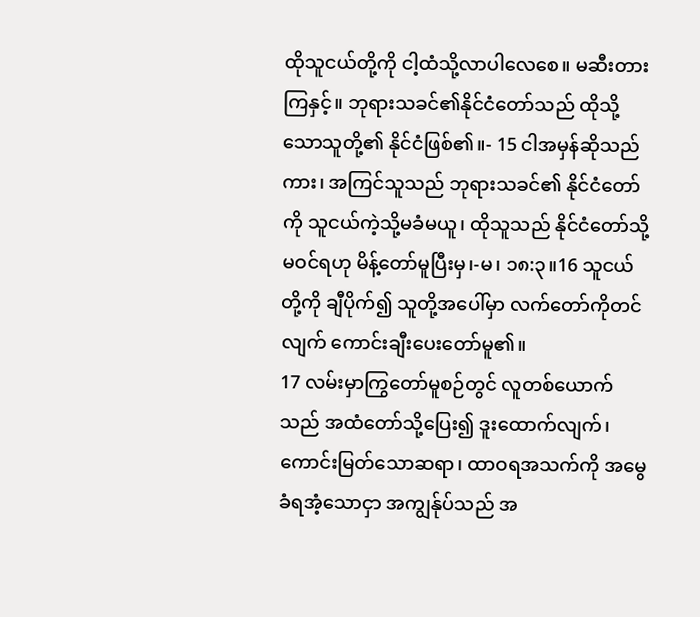ထိုသူငယ်တို့ကို ငါ့ထံသို့လာပါလေစေ။ မဆီးတားကြနှင့်။ ဘုရားသခင်၏နိုင်ငံတော်သည် ထိုသို့သောသူတို့၏ နိုင်ငံဖြစ်၏။- 15 ငါအမှန်ဆိုသည်ကား၊ အကြင်သူသည် ဘုရားသခင်၏ နိုင်ငံတော်ကို သူငယ်ကဲ့သို့မခံမယူ၊ ထိုသူသည် နိုင်ငံတော်သို့မဝင်ရဟု မိန့်တော်မူပြီးမှ၊-မ၊ ၁၈:၃။16 သူငယ်တို့ကို ချီပိုက်၍ သူတို့အပေါ်မှာ လက်တော်ကိုတင်လျက် ကောင်းချီးပေးတော်မူ၏။
17 လမ်းမှာကြွတော်မူစဉ်တွင် လူတစ်ယောက်သည် အထံတော်သို့ပြေး၍ ဒူးထောက်လျက်၊ ကောင်းမြတ်သောဆရာ၊ ထာဝရအသက်ကို အမွေခံရအံ့သောငှာ အကျွန်ုပ်သည် အ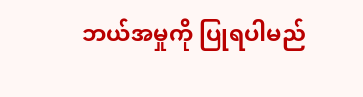ဘယ်အမှုကို ပြုရပါမည်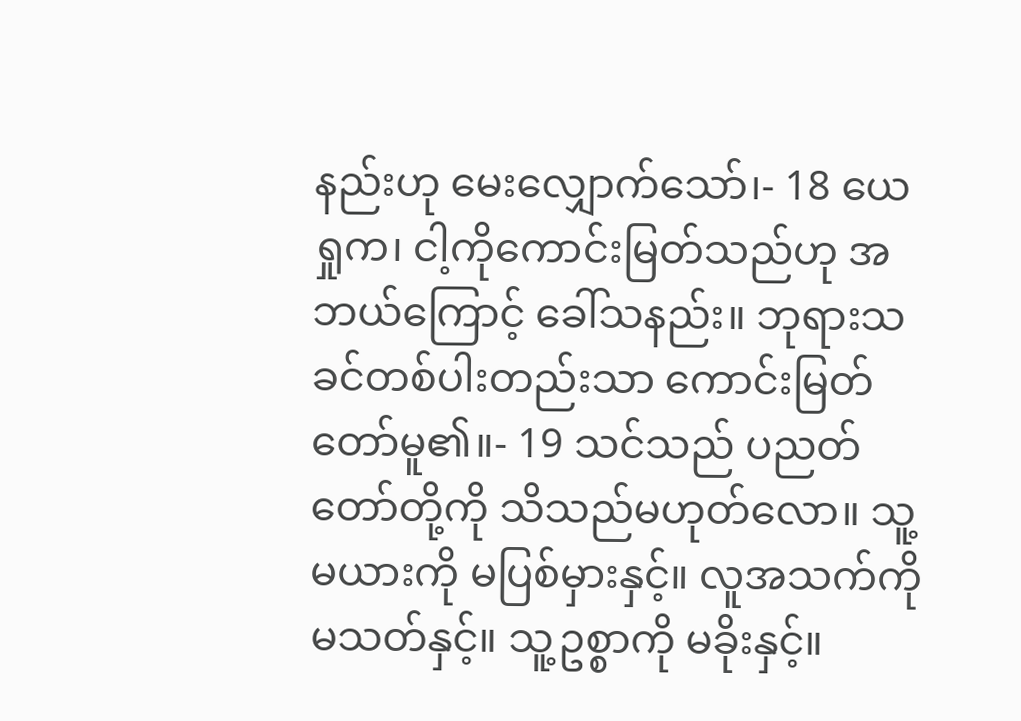နည်းဟု မေးလျှောက်သော်၊- 18 ယေရှုက၊ ငါ့ကိုကောင်းမြတ်သည်ဟု အဘယ်ကြောင့် ခေါ်သနည်း။ ဘုရားသခင်တစ်ပါးတည်းသာ ကောင်းမြတ်တော်မူ၏။- 19 သင်သည် ပညတ်တော်တို့ကို သိသည်မဟုတ်လော။ သူ့မယားကို မပြစ်မှားနှင့်။ လူအသက်ကို မသတ်နှင့်။ သူ့ဥစ္စာကို မခိုးနှင့်။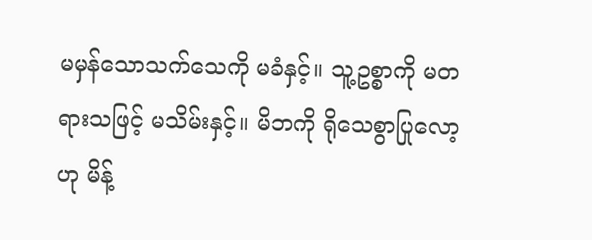မမှန်သောသက်သေကို မခံနှင့်။ သူ့ဥစ္စာကို မတရားသဖြင့် မသိမ်းနှင့်။ မိဘကို ရိုသေစွာပြုလော့ဟု မိန့်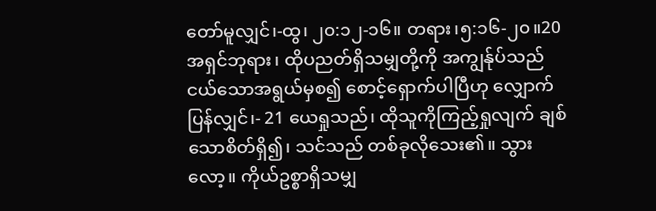တော်မူလျှင်၊-ထွ၊ ၂၀:၁၂-၁၆။ တရား၊၅:၁၆-၂၀။20 အရှင်ဘုရား၊ ထိုပညတ်ရှိသမျှတို့ကို အကျွန်ုပ်သည် ငယ်သောအရွယ်မှစ၍ စောင့်ရှောက်ပါပြီဟု လျှောက်ပြန်လျှင်၊- 21 ယေရှုသည်၊ ထိုသူကိုကြည့်ရှုလျက် ချစ်သောစိတ်ရှိ၍၊ သင်သည် တစ်ခုလိုသေး၏။ သွားလော့။ ကိုယ်ဥစ္စာရှိသမျှ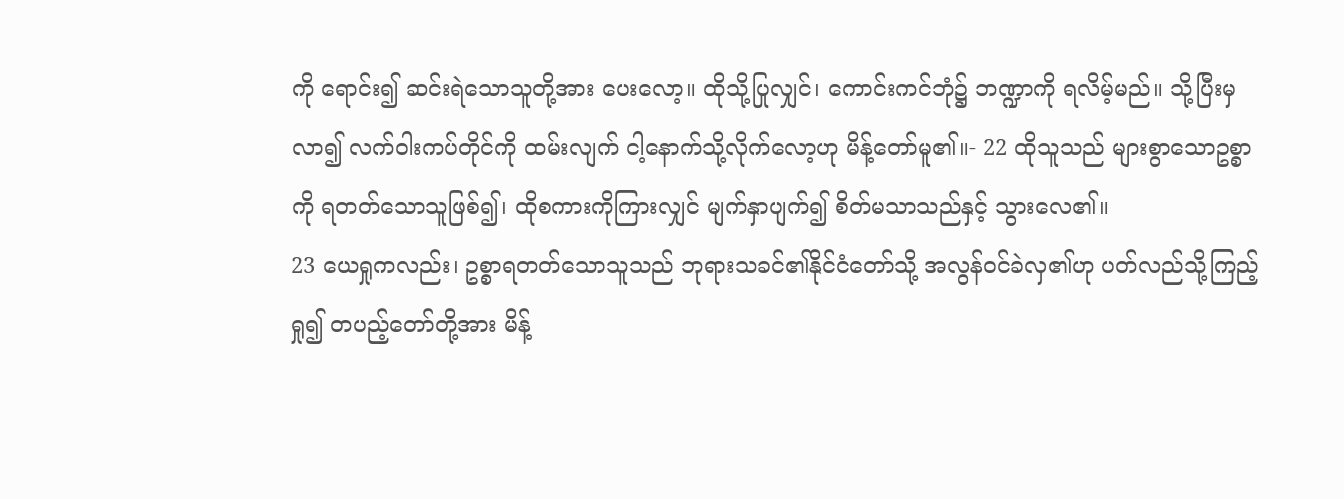ကို ရောင်း၍ ဆင်းရဲသောသူတို့အား ပေးလော့။ ထိုသို့ပြုလျှင်၊ ကောင်းကင်ဘုံ၌ ဘဏ္ဍာကို ရလိမ့်မည်။ သို့ပြီးမှလာ၍ လက်ဝါးကပ်တိုင်ကို ထမ်းလျက် ငါ့နောက်သို့လိုက်လော့ဟု မိန့်တော်မူ၏။- 22 ထိုသူသည် များစွာသောဥစ္စာကို ရတတ်သောသူဖြစ်၍၊ ထိုစကားကိုကြားလျှင် မျက်နှာပျက်၍ စိတ်မသာသည်နှင့် သွားလေ၏။
23 ယေရှုကလည်း၊ ဥစ္စာရတတ်သောသူသည် ဘုရားသခင်၏နိုင်ငံတော်သို့ အလွန်ဝင်ခဲလှ၏ဟု ပတ်လည်သို့ကြည့်ရှု၍ တပည့်တော်တို့အား မိန့်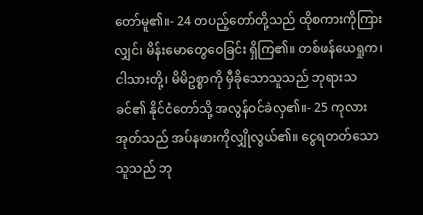တော်မူ၏။- 24 တပည့်တော်တို့သည် ထိုစကားကိုကြားလျှင်၊ မိန်းမောတွေဝေခြင်း ရှိကြ၏။ တစ်ဖန်ယေရှုက၊ ငါသားတို့၊ မိမိဥစ္စာကို မှီခိုသောသူသည် ဘုရားသခင်၏ နိုင်ငံတော်သို့ အလွန်ဝင်ခဲလှ၏။- 25 ကုလားအုတ်သည် အပ်နဖားကိုလျှိုလွယ်၏။ ငွေရတတ်သောသူသည် ဘု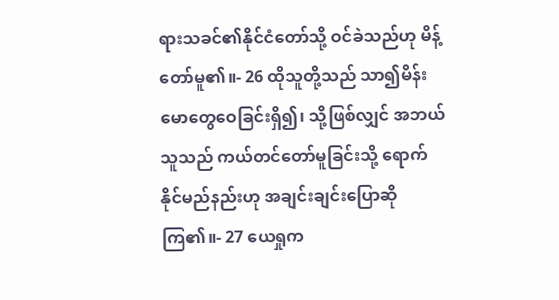ရားသခင်၏နိုင်ငံတော်သို့ ဝင်ခဲသည်ဟု မိန့်တော်မူ၏။- 26 ထိုသူတို့သည် သာ၍မိန်းမောတွေဝေခြင်းရှိ၍၊ သို့ဖြစ်လျှင် အဘယ်သူသည် ကယ်တင်တော်မူခြင်းသို့ ရောက်နိုင်မည်နည်းဟု အချင်းချင်းပြောဆိုကြ၏။- 27 ယေရှုက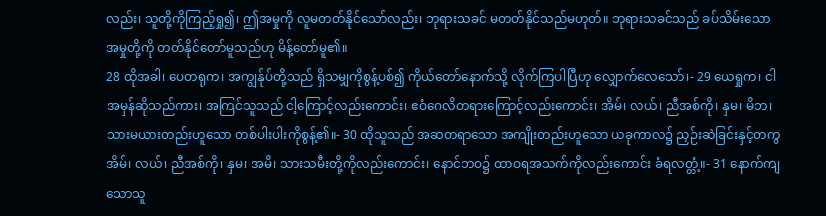လည်း၊ သူတို့ကိုကြည့်ရှု၍၊ ဤအမှုကို လူမတတ်နိုင်သော်လည်း၊ ဘုရားသခင် မတတ်နိုင်သည်မဟုတ်။ ဘုရားသခင်သည် ခပ်သိမ်းသောအမှုတို့ကို တတ်နိုင်တော်မူသည်ဟု မိန့်တော်မူ၏။
28 ထိုအခါ၊ ပေတရုက၊ အကျွန်ုပ်တို့သည် ရှိသမျှကိုစွန့်ပစ်၍ ကိုယ်တော်နောက်သို့ လိုက်ကြပါပြီဟု လျှောက်လေသော်၊- 29 ယေရှုက၊ ငါအမှန်ဆိုသည်ကား၊ အကြင်သူသည် ငါ့ကြောင့်လည်းကောင်း၊ ဧဝံဂေလိတရားကြောင့်လည်းကောင်း၊ အိမ်၊ လယ်၊ ညီအစ်ကို၊ နှမ၊ မိဘ၊ သားမယားတည်းဟူသော တစ်ပါးပါးကိုစွန့်၏။- 30 ထိုသူသည် အဆတရာသော အကျိုးတည်းဟူသော ယခုကာလ၌ ညှဉ်းဆဲခြင်းနှင့်တကွ အိမ်၊ လယ်၊ ညီအစ်ကို၊ နှမ၊ အမိ၊ သားသမီးတို့ကိုလည်းကောင်း၊ နောင်ဘဝ၌ ထာဝရအသက်ကိုလည်းကောင်း ခံရလတ္တံ့။- 31 နောက်ကျသောသူ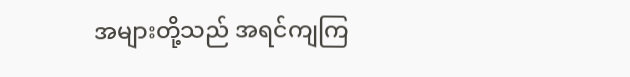အများတို့သည် အရင်ကျကြ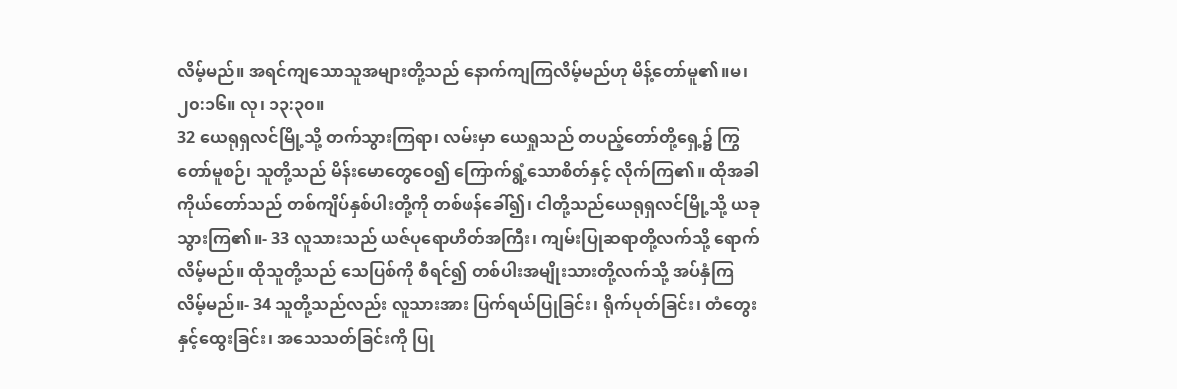လိမ့်မည်။ အရင်ကျသောသူအများတို့သည် နောက်ကျကြလိမ့်မည်ဟု မိန့်တော်မူ၏။မ၊ ၂၀:၁၆။ လု၊ ၁၃:၃၀။
32 ယေရုရှလင်မြို့သို့ တက်သွားကြရာ၊ လမ်းမှာ ယေရှုသည် တပည့်တော်တို့ရှေ့၌ ကြွတော်မူစဉ်၊ သူတို့သည် မိန်းမောတွေဝေ၍ ကြောက်ရွံ့သောစိတ်နှင့် လိုက်ကြ၏။ ထိုအခါ ကိုယ်တော်သည် တစ်ကျိပ်နှစ်ပါးတို့ကို တစ်ဖန်ခေါ်၍၊ ငါတို့သည်ယေရုရှလင်မြို့သို့ ယခုသွားကြ၏။- 33 လူသားသည် ယဇ်ပုရောဟိတ်အကြီး၊ ကျမ်းပြုဆရာတို့လက်သို့ ရောက်လိမ့်မည်။ ထိုသူတို့သည် သေပြစ်ကို စီရင်၍ တစ်ပါးအမျိုးသားတို့လက်သို့ အပ်နှံကြလိမ့်မည်။- 34 သူတို့သည်လည်း လူသားအား ပြက်ရယ်ပြုခြင်း၊ ရိုက်ပုတ်ခြင်း၊ တံတွေးနှင့်ထွေးခြင်း၊ အသေသတ်ခြင်းကို ပြု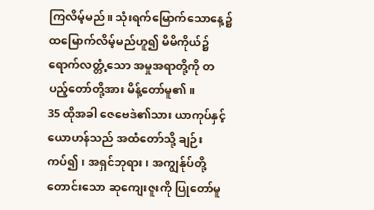ကြလိမ့်မည်။ သုံးရက်မြောက်သောနေ့၌ ထမြောက်လိမ့်မည်ဟူ၍ မိမိကိုယ်၌ရောက်လတ္တံ့သော အမှုအရာတို့ကို တပည့်တော်တို့အား မိန့်တော်မူ၏။
35 ထိုအခါ ဇေဗေဒဲ၏သား ယာကုပ်နှင့် ယောဟန်သည် အထံတော်သို့ ချဉ်းကပ်၍၊ အရှင်ဘုရား၊ အကျွန်ုပ်တို့တောင်းသော ဆုကျေးဇူးကို ပြုတော်မူ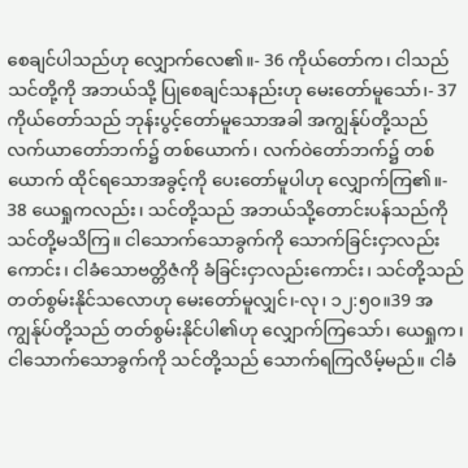စေချင်ပါသည်ဟု လျှောက်လေ၏။- 36 ကိုယ်တော်က၊ ငါသည်သင်တို့ကို အဘယ်သို့ ပြုစေချင်သနည်းဟု မေးတော်မူသော်၊- 37 ကိုယ်တော်သည် ဘုန်းပွင့်တော်မူသောအခါ အကျွန်ုပ်တို့သည် လက်ယာတော်ဘက်၌ တစ်ယောက်၊ လက်ဝဲတော်ဘက်၌ တစ်ယောက် ထိုင်ရသောအခွင့်ကို ပေးတော်မူပါဟု လျှောက်ကြ၏။- 38 ယေရှုကလည်း၊ သင်တို့သည် အဘယ်သို့တောင်းပန်သည်ကို သင်တို့မသိကြ။ ငါသောက်သောခွက်ကို သောက်ခြင်းငှာလည်းကောင်း၊ ငါခံသောဗတ္တိဇံကို ခံခြင်းငှာလည်းကောင်း၊ သင်တို့သည် တတ်စွမ်းနိုင်သလောဟု မေးတော်မူလျှင်၊-လု၊ ၁၂:၅၀။39 အကျွန်ုပ်တို့သည် တတ်စွမ်းနိုင်ပါ၏ဟု လျှောက်ကြသော်၊ ယေရှုက၊ ငါသောက်သောခွက်ကို သင်တို့သည် သောက်ရကြလိမ့်မည်။ ငါခံ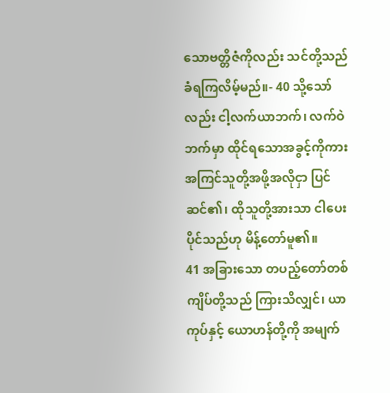သောဗတ္တိဇံကိုလည်း သင်တို့သည် ခံရကြလိမ့်မည်။- 40 သို့သော်လည်း ငါ့လက်ယာဘက်၊ လက်ဝဲဘက်မှာ ထိုင်ရသောအခွင့်ကိုကား အကြင်သူတို့အဖို့အလိုငှာ ပြင်ဆင်၏၊ ထိုသူတို့အားသာ ငါပေးပိုင်သည်ဟု မိန့်တော်မူ၏။
41 အခြားသော တပည့်တော်တစ်ကျိပ်တို့သည် ကြားသိလျှင်၊ ယာကုပ်နှင့် ယောဟန်တို့ကို အမျက်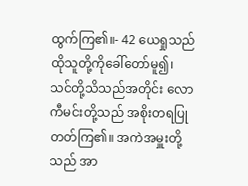ထွက်ကြ၏။- 42 ယေရှုသည် ထိုသူတို့ကိုခေါ်တော်မူ၍၊ သင်တို့သိသည်အတိုင်း လောကီမင်းတို့သည် အစိုးတရပြုတတ်ကြ၏။ အကဲအမှူးတို့သည် အာ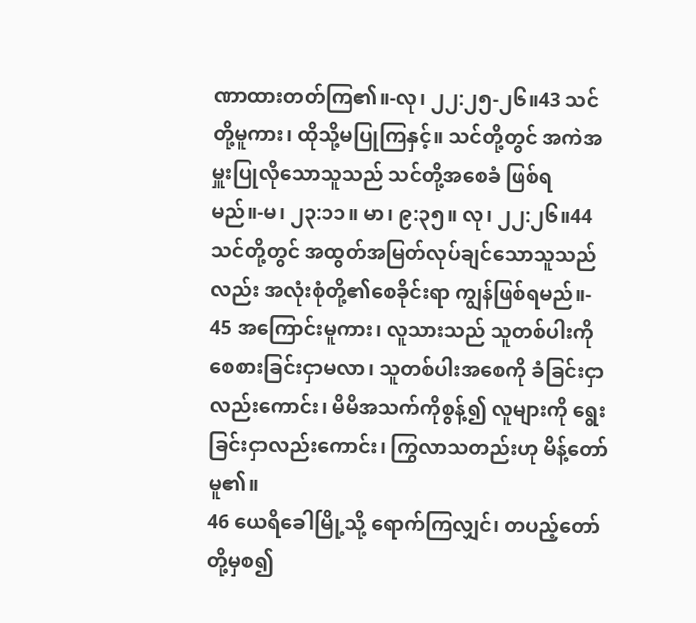ဏာထားတတ်ကြ၏။-လု၊ ၂၂:၂၅-၂၆။43 သင်တို့မူကား၊ ထိုသို့မပြုကြနှင့်။ သင်တို့တွင် အကဲအမှူးပြုလိုသောသူသည် သင်တို့အစေခံ ဖြစ်ရမည်။-မ၊ ၂၃:၁၁။ မာ၊ ၉:၃၅။ လု၊ ၂၂:၂၆။44 သင်တို့တွင် အထွတ်အမြတ်လုပ်ချင်သောသူသည်လည်း အလုံးစုံတို့၏စေခိုင်းရာ ကျွန်ဖြစ်ရမည်။- 45 အကြောင်းမူကား၊ လူသားသည် သူတစ်ပါးကို စေစားခြင်းငှာမလာ၊ သူတစ်ပါးအစေကို ခံခြင်းငှာလည်းကောင်း၊ မိမိအသက်ကိုစွန့်၍ လူများကို ရွေးခြင်းငှာလည်းကောင်း၊ ကြွလာသတည်းဟု မိန့်တော်မူ၏။
46 ယေရိခေါမြို့သို့ ရောက်ကြလျှင်၊ တပည့်တော်တို့မှစ၍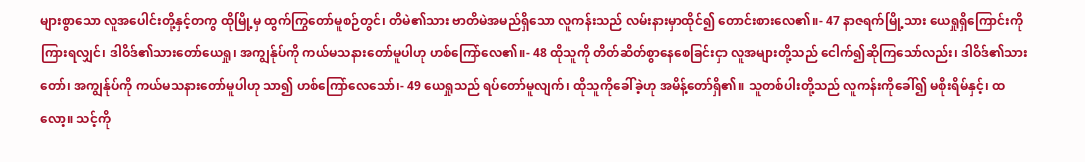များစွာသော လူအပေါင်းတို့နှင့်တကွ ထိုမြို့မှ ထွက်ကြွတော်မူစဉ်တွင်၊ တိမဲ၏သား ဗာတိမဲအမည်ရှိသော လူကန်းသည် လမ်းနားမှာထိုင်၍ တောင်းစားလေ၏။- 47 နာဇရက်မြို့သား ယေရှုရှိကြောင်းကို ကြားရလျှင်၊ ဒါဝိဒ်၏သားတော်ယေရှု၊ အကျွန်ုပ်ကို ကယ်မသနားတော်မူပါဟု ဟစ်ကြော်လေ၏။- 48 ထိုသူကို တိတ်ဆိတ်စွာနေစေခြင်းငှာ လူအများတို့သည် ငေါက်၍ဆိုကြသော်လည်း၊ ဒါဝိဒ်၏သားတော်၊ အကျွန်ုပ်ကို ကယ်မသနားတော်မူပါဟု သာ၍ ဟစ်ကြော်လေသော်၊- 49 ယေရှုသည် ရပ်တော်မူလျက်၊ ထိုသူကိုခေါ်ခဲ့ဟု အမိန့်တော်ရှိ၏။ သူတစ်ပါးတို့သည် လူကန်းကိုခေါ်၍ မစိုးရိမ်နှင့်၊ ထလော့။ သင့်ကို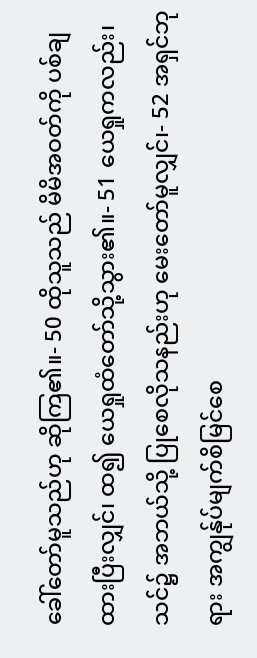ခေါ်တော်မူသည်ဟု ဆိုကြ၏။- 50 ထိုသူသည် မိမိအဝတ်ကို ပစ်ချထားပြီးလျှင်၊ ထ၍ ယေရှုထံတော်သို့သွား၏။- 51 ယေရှုကလည်း၊ သင်၌ အဘယ်သို့ ပြုစေလိုသနည်းဟု မေးတော်မူလျှင်၊- 52 အရှင်ဘုရား အကျွန်ုပ်မျက်စိမြင်စေ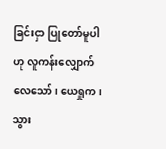ခြင်းငှာ ပြုတော်မူပါဟု လူကန်းလျှောက်လေသော်၊ ယေရှုက၊ သွား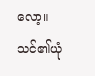လော့။ သင်၏ယုံ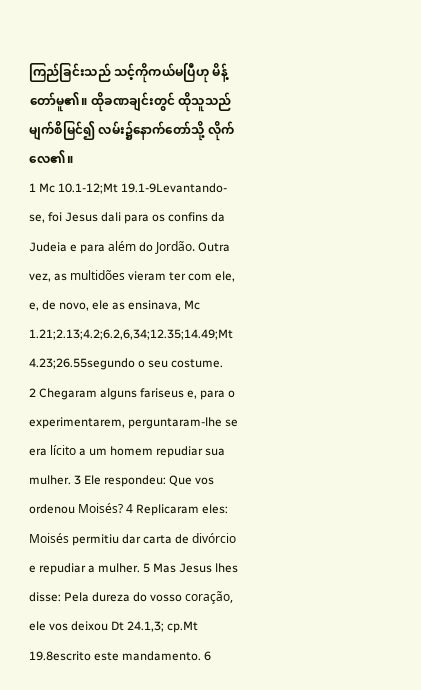ကြည်ခြင်းသည် သင့်ကိုကယ်မပြီဟု မိန့်တော်မူ၏။ ထိုခဏချင်းတွင် ထိုသူသည် မျက်စိမြင်၍ လမ်း၌နောက်တော်သို့ လိုက်လေ၏။
1 Mc 10.1-12;Mt 19.1-9Levantando-se, foi Jesus dali para os confins da Judeia e para além do Jordão. Outra vez, as multidões vieram ter com ele, e, de novo, ele as ensinava, Mc 1.21;2.13;4.2;6.2,6,34;12.35;14.49;Mt 4.23;26.55segundo o seu costume.
2 Chegaram alguns fariseus e, para o experimentarem, perguntaram-lhe se era lícito a um homem repudiar sua mulher. 3 Ele respondeu: Que vos ordenou Moisés? 4 Replicaram eles: Moisés permitiu dar carta de divórcio e repudiar a mulher. 5 Mas Jesus lhes disse: Pela dureza do vosso coração, ele vos deixou Dt 24.1,3; cp.Mt 19.8escrito este mandamento. 6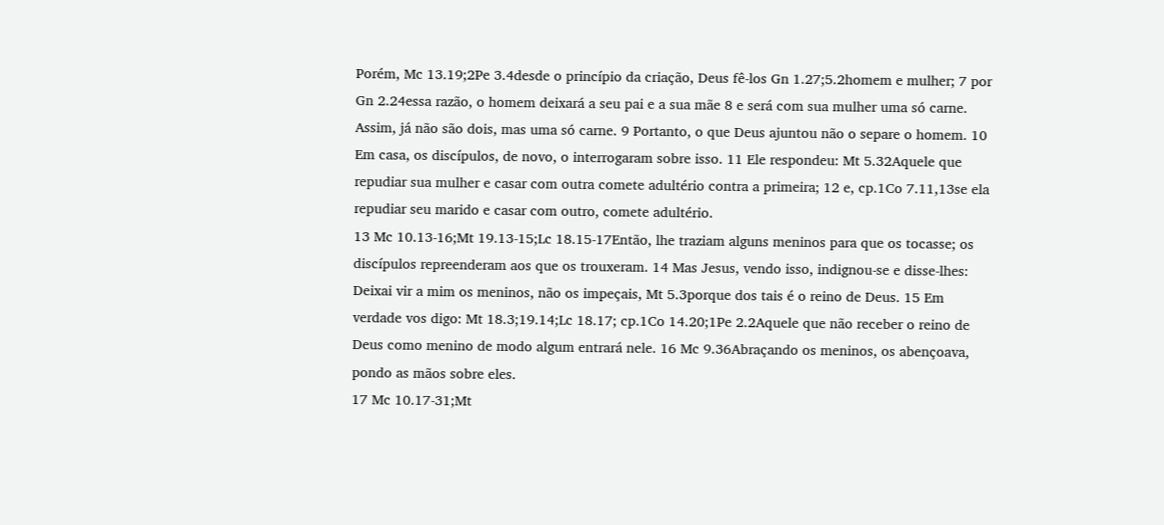Porém, Mc 13.19;2Pe 3.4desde o princípio da criação, Deus fê-los Gn 1.27;5.2homem e mulher; 7 por Gn 2.24essa razão, o homem deixará a seu pai e a sua mãe 8 e será com sua mulher uma só carne. Assim, já não são dois, mas uma só carne. 9 Portanto, o que Deus ajuntou não o separe o homem. 10 Em casa, os discípulos, de novo, o interrogaram sobre isso. 11 Ele respondeu: Mt 5.32Aquele que repudiar sua mulher e casar com outra comete adultério contra a primeira; 12 e, cp.1Co 7.11,13se ela repudiar seu marido e casar com outro, comete adultério.
13 Mc 10.13-16;Mt 19.13-15;Lc 18.15-17Então, lhe traziam alguns meninos para que os tocasse; os discípulos repreenderam aos que os trouxeram. 14 Mas Jesus, vendo isso, indignou-se e disse-lhes: Deixai vir a mim os meninos, não os impeçais, Mt 5.3porque dos tais é o reino de Deus. 15 Em verdade vos digo: Mt 18.3;19.14;Lc 18.17; cp.1Co 14.20;1Pe 2.2Aquele que não receber o reino de Deus como menino de modo algum entrará nele. 16 Mc 9.36Abraçando os meninos, os abençoava, pondo as mãos sobre eles.
17 Mc 10.17-31;Mt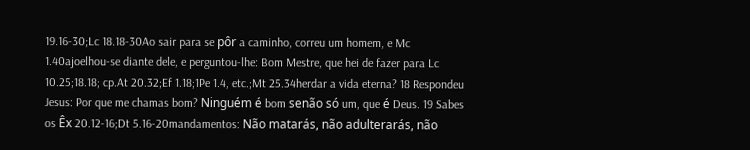19.16-30;Lc 18.18-30Ao sair para se pôr a caminho, correu um homem, e Mc 1.40ajoelhou-se diante dele, e perguntou-lhe: Bom Mestre, que hei de fazer para Lc 10.25;18.18; cp.At 20.32;Ef 1.18;1Pe 1.4, etc.;Mt 25.34herdar a vida eterna? 18 Respondeu Jesus: Por que me chamas bom? Ninguém é bom senão só um, que é Deus. 19 Sabes os Êx 20.12-16;Dt 5.16-20mandamentos: Não matarás, não adulterarás, não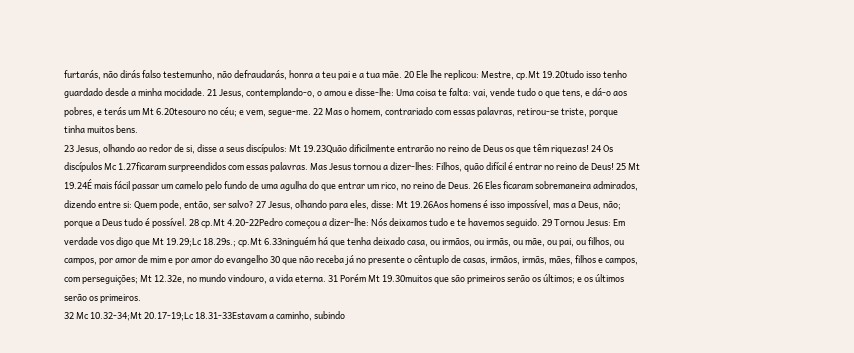furtarás, não dirás falso testemunho, não defraudarás, honra a teu pai e a tua mãe. 20 Ele lhe replicou: Mestre, cp.Mt 19.20tudo isso tenho guardado desde a minha mocidade. 21 Jesus, contemplando-o, o amou e disse-lhe: Uma coisa te falta: vai, vende tudo o que tens, e dá-o aos pobres, e terás um Mt 6.20tesouro no céu; e vem, segue-me. 22 Mas o homem, contrariado com essas palavras, retirou-se triste, porque tinha muitos bens.
23 Jesus, olhando ao redor de si, disse a seus discípulos: Mt 19.23Quão dificilmente entrarão no reino de Deus os que têm riquezas! 24 Os discípulos Mc 1.27ficaram surpreendidos com essas palavras. Mas Jesus tornou a dizer-lhes: Filhos, quão difícil é entrar no reino de Deus! 25 Mt 19.24É mais fácil passar um camelo pelo fundo de uma agulha do que entrar um rico, no reino de Deus. 26 Eles ficaram sobremaneira admirados, dizendo entre si: Quem pode, então, ser salvo? 27 Jesus, olhando para eles, disse: Mt 19.26Aos homens é isso impossível, mas a Deus, não; porque a Deus tudo é possível. 28 cp.Mt 4.20-22Pedro começou a dizer-lhe: Nós deixamos tudo e te havemos seguido. 29 Tornou Jesus: Em verdade vos digo que Mt 19.29;Lc 18.29s.; cp.Mt 6.33ninguém há que tenha deixado casa, ou irmãos, ou irmãs, ou mãe, ou pai, ou filhos, ou campos, por amor de mim e por amor do evangelho 30 que não receba já no presente o cêntuplo de casas, irmãos, irmãs, mães, filhos e campos, com perseguições; Mt 12.32e, no mundo vindouro, a vida eterna. 31 Porém Mt 19.30muitos que são primeiros serão os últimos; e os últimos serão os primeiros.
32 Mc 10.32-34;Mt 20.17-19;Lc 18.31-33Estavam a caminho, subindo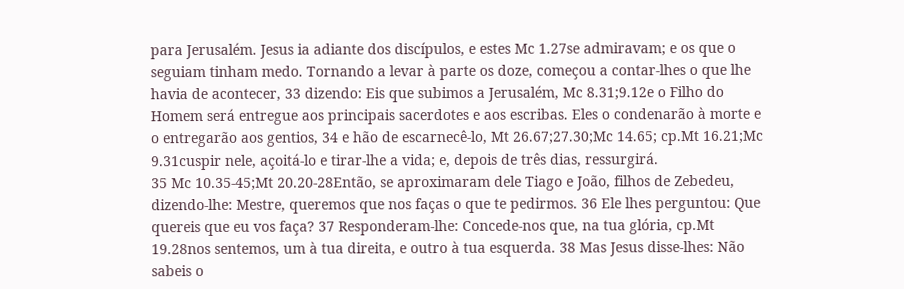para Jerusalém. Jesus ia adiante dos discípulos, e estes Mc 1.27se admiravam; e os que o seguiam tinham medo. Tornando a levar à parte os doze, começou a contar-lhes o que lhe havia de acontecer, 33 dizendo: Eis que subimos a Jerusalém, Mc 8.31;9.12e o Filho do Homem será entregue aos principais sacerdotes e aos escribas. Eles o condenarão à morte e o entregarão aos gentios, 34 e hão de escarnecê-lo, Mt 26.67;27.30;Mc 14.65; cp.Mt 16.21;Mc 9.31cuspir nele, açoitá-lo e tirar-lhe a vida; e, depois de três dias, ressurgirá.
35 Mc 10.35-45;Mt 20.20-28Então, se aproximaram dele Tiago e João, filhos de Zebedeu, dizendo-lhe: Mestre, queremos que nos faças o que te pedirmos. 36 Ele lhes perguntou: Que quereis que eu vos faça? 37 Responderam-lhe: Concede-nos que, na tua glória, cp.Mt 19.28nos sentemos, um à tua direita, e outro à tua esquerda. 38 Mas Jesus disse-lhes: Não sabeis o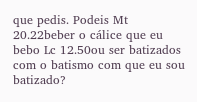que pedis. Podeis Mt 20.22beber o cálice que eu bebo Lc 12.50ou ser batizados com o batismo com que eu sou batizado?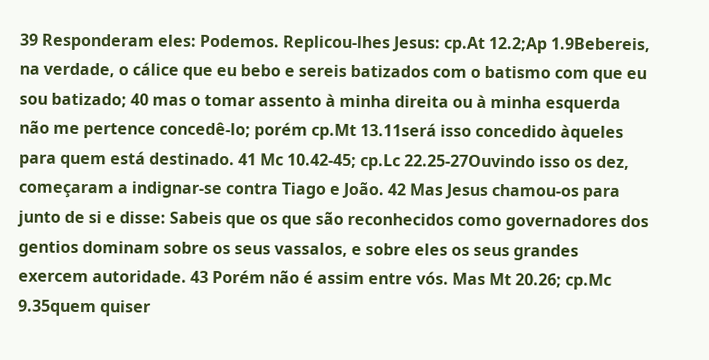39 Responderam eles: Podemos. Replicou-lhes Jesus: cp.At 12.2;Ap 1.9Bebereis, na verdade, o cálice que eu bebo e sereis batizados com o batismo com que eu sou batizado; 40 mas o tomar assento à minha direita ou à minha esquerda não me pertence concedê-lo; porém cp.Mt 13.11será isso concedido àqueles para quem está destinado. 41 Mc 10.42-45; cp.Lc 22.25-27Ouvindo isso os dez, começaram a indignar-se contra Tiago e João. 42 Mas Jesus chamou-os para junto de si e disse: Sabeis que os que são reconhecidos como governadores dos gentios dominam sobre os seus vassalos, e sobre eles os seus grandes exercem autoridade. 43 Porém não é assim entre vós. Mas Mt 20.26; cp.Mc 9.35quem quiser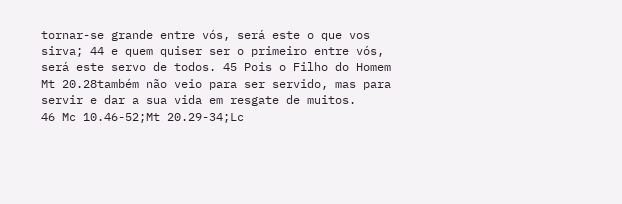tornar-se grande entre vós, será este o que vos sirva; 44 e quem quiser ser o primeiro entre vós, será este servo de todos. 45 Pois o Filho do Homem Mt 20.28também não veio para ser servido, mas para servir e dar a sua vida em resgate de muitos.
46 Mc 10.46-52;Mt 20.29-34;Lc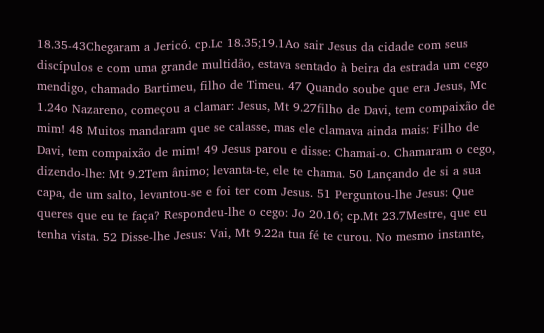18.35-43Chegaram a Jericó. cp.Lc 18.35;19.1Ao sair Jesus da cidade com seus discípulos e com uma grande multidão, estava sentado à beira da estrada um cego mendigo, chamado Bartimeu, filho de Timeu. 47 Quando soube que era Jesus, Mc 1.24o Nazareno, começou a clamar: Jesus, Mt 9.27filho de Davi, tem compaixão de mim! 48 Muitos mandaram que se calasse, mas ele clamava ainda mais: Filho de Davi, tem compaixão de mim! 49 Jesus parou e disse: Chamai-o. Chamaram o cego, dizendo-lhe: Mt 9.2Tem ânimo; levanta-te, ele te chama. 50 Lançando de si a sua capa, de um salto, levantou-se e foi ter com Jesus. 51 Perguntou-lhe Jesus: Que queres que eu te faça? Respondeu-lhe o cego: Jo 20.16; cp.Mt 23.7Mestre, que eu tenha vista. 52 Disse-lhe Jesus: Vai, Mt 9.22a tua fé te curou. No mesmo instante,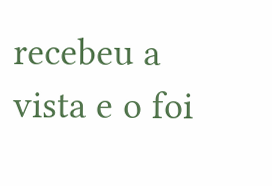recebeu a vista e o foi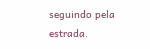seguindo pela estrada.